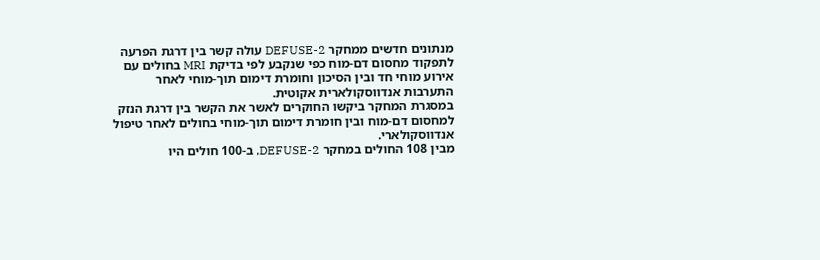מנתונים חדשים ממחקר DEFUSE-2 עולה קשר בין דרגת הפרעה לתפקוד מחסום דם-מוח כפי שנקבע לפי בדיקת MRI בחולים עם אירוע מוחי חד ובין הסיכון וחומרת דימום תוך-מוחי לאחר התערבות אנדווסקולארית אקוטית.
במסגרת המחקר ביקשו החוקרים לאשר את הקשר בין דרגת הנזק למחסום דם-מוח ובין חומרת דימום תוך-מוחי בחולים לאחר טיפול אנדווסקולארי.
מבין 108 החולים במחקר DEFUSE-2, ב-100 חולים היו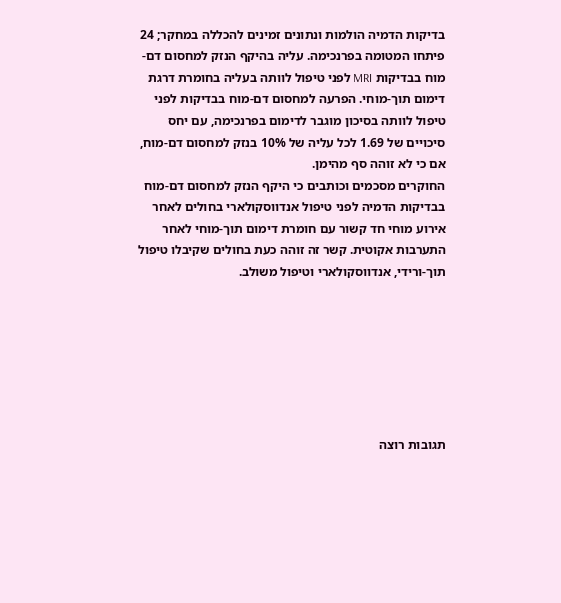בדיקות הדמיה הולמות ונתונים זמינים להכללה במחקר; 24 פיתחו המטומה בפרנכימה. עליה בהיקף הנזק למחסום דם-מוח בבדיקות MRI לפני טיפול לוותה בעליה בחומרת דרגת דימום תוך-מוחי. הפרעה למחסום דם-מוח בבדיקות לפני טיפול לוותה בסיכון מוגבר לדימום בפרנכימה, עם יחס סיכויים של 1.69 לכל עליה של 10% בנזק למחסום דם-מוח, אם כי לא זוהה סף מהימן.
החוקרים מסכמים וכותבים כי היקף הנזק למחסום דם-מוח בבדיקות הדמיה לפני טיפול אנדווסקולארי בחולים לאחר אירוע מוחי חד קשור עם חומרת דימום תוך-מוחי לאחר התערבות אקוטית. קשר זה זוהה כעת בחולים שקיבלו טיפול תוך-ורידי, אנדווסקולארי וטיפול משולב.







תגובות רוצה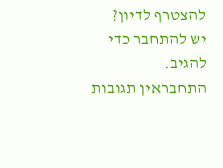להצטרף לדיון?
יש להתחבר כדי להגיב.
התחבראין תגובות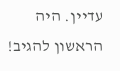עדיין. היה הראשון להגיב!